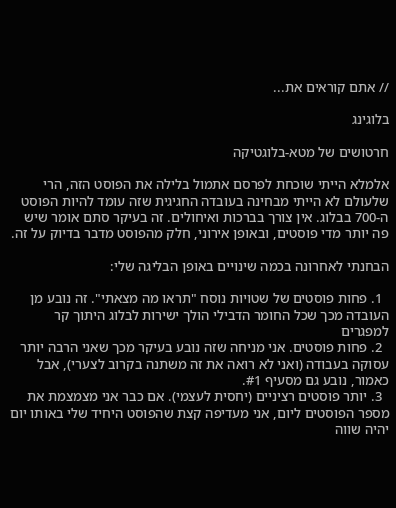// אתם קוראים את...

בלוגינג

חרטושים של מטא-בלוגטיקה

אלמלא הייתי שוכחת לפרסם אתמול בלילה את הפוסט הזה, הרי שלעולם לא הייתי מבחינה בעובדה החגיגית שזה עומד להיות הפוסט ה-700 בבלוג. אין צורך בברכות ואיחולים. זה בעיקר סתם אומר שיש פה יותר מדי פוסטים, ובאופן אירוני, חלק מהפוסט מדבר בדיוק על זה.

הבחנתי לאחרונה בכמה שינויים באופן הבליגה שלי:

  1. פחות פוסטים של שטויות נוסח "תראו מה מצאתי". זה נובע מן העובדה מכך שכל החומר הדבילי הולך ישירות לבלוג היתוך קר למפגרים
  2. פחות פוסטים. אני מניחה שזה נובע בעיקר מכך שאני הרבה יותר עסוקה בעבודה (ואני לא רואה את זה משתנה בקרוב לצערי), אבל כאמור, נובע גם מסעיף #1.
  3. יותר פוסטים רציניים (יחסית לעצמי). אם כבר אני מצמצמת את מספר הפוסטים ליום, אני מעדיפה קצת שהפוסט היחיד שלי באותו יום יהיה שווה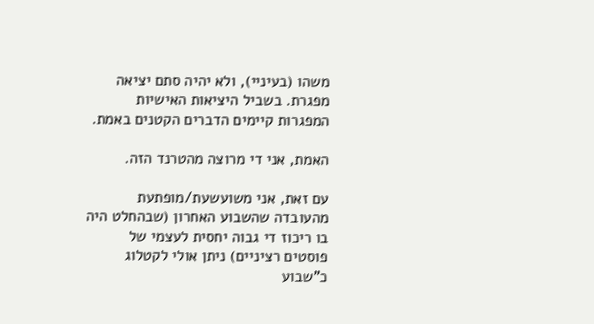משהו (בעיניי), ולא יהיה סתם יציאה מפגרת. בשביל היציאות האישיות המפגרות קיימים הדברים הקטנים באמת.

האמת, אני די מרוצה מהטרנד הזה.

עם זאת, אני משועשעת/מופתעת מהעובדה שהשבוע האחרון (שבהחלט היה בו ריכוז די גבוה יחסית לעצמי של פוסטים רציניים) ניתן אולי לקטלוג כ"שבוע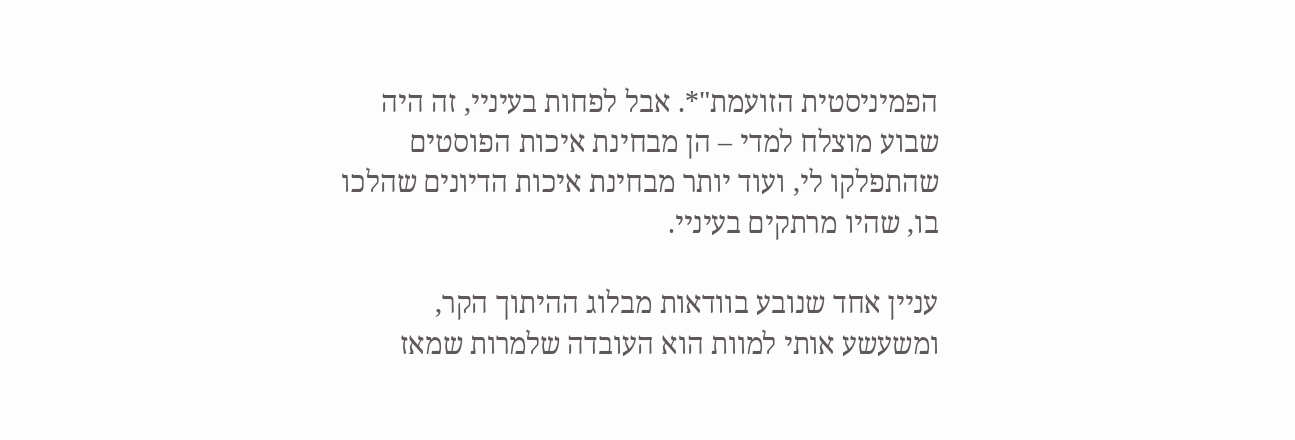הפמיניסטית הזועמת"*. אבל לפחות בעיניי, זה היה שבוע מוצלח למדי – הן מבחינת איכות הפוסטים שהתפלקו לי, ועוד יותר מבחינת איכות הדיונים שהלכו בו, שהיו מרתקים בעיניי.

עניין אחד שנובע בוודאות מבלוג ההיתוך הקר, ומשעשע אותי למוות הוא העובדה שלמרות שמאז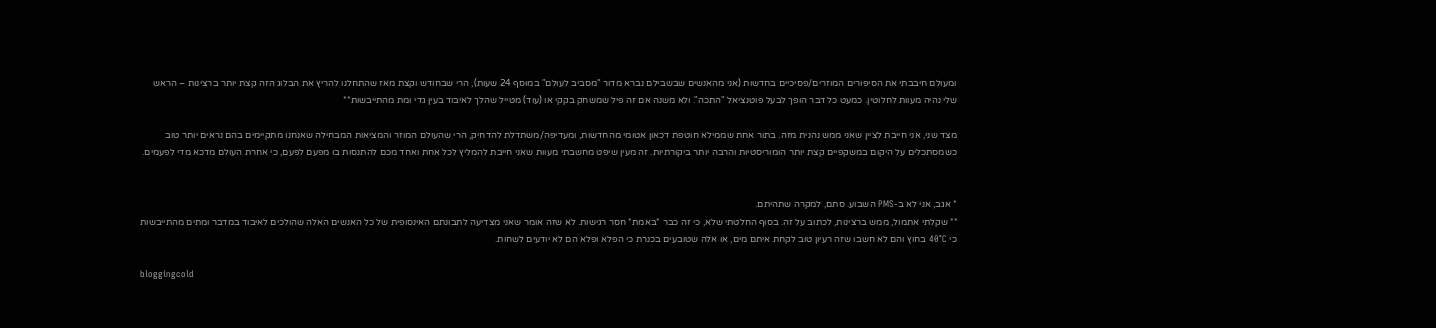ומעולם חיבבתי את הסיפורים המוזרים/פסיכיים בחדשות (אני מהאנשים שבשבילם נברא מדור "מסביב לעולם" במוסף 24 שעות), הרי שבחודש וקצת מאז שהתחלנו להריץ את הבלוג הזה קצת יותר ברצינות – הראש שלי נהיה מעוות לחלוטין. כמעט כל דבר הופך לבעל פוטנציאל "התכה". ולא משנה אם זה פיל שמשחק בקקי או (עוד) מטייל שהלך לאיבוד בעין גדי ומת מהתייבשות**

מצד שני, אני חייבת לציין שאני ממש נהנית מזה. בתור אחת שממילא חוטפת דכאון אטומי מהחדשות, ומעדיפה/משתדלת להדחיק, הרי שהעולם המוזר והמציאות המבחילה שאנחנו מתקיימים בהם נראים יותר טוב כשמסתכלים על היקום במשקפיים קצת יותר הומוריסטיות והרבה יותר ביקורתיות. זה מעין שיפט מחשבתי מעוות שאני חייבת להמליץ לכל אחת ואחד מכם להתנסות בו מפעם לפעם, כי אחרת העולם מדכא מדי לפעמים.


* אגב, אני לא ב-PMS השבוע. סתם, למקרה שתהיתם.
** שקלתי אתמול, ממש ברצינות, לכתוב על זה. בסוף החלטתי שלא, כי זה כבר *באמת* חסר רגישות. לא שזה אומר שאני מצדיעה לתבונתם האינסופית של כל האנשים האלה שהולכים לאיבוד במדבר ומתים מהתייבשות כי 40°C בחוץ והם לא חשבו שזה רעיון טוב לקחת איתם מים, או אלה שטובעים בכנרת כי הפלא ופלא הם לא יודעים לשחות.

bloggingcold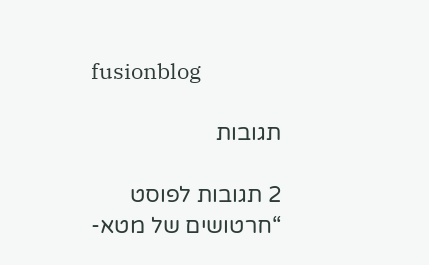fusionblog

תגובות

2 תגובות לפוסט “חרטושים של מטא-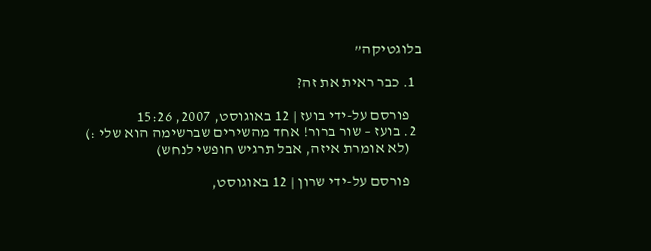בלוגטיקה”

  1. כבר ראית את זה?

    פורסם על-ידי בועז | 12 באוגוסט, 2007, 15:26
  2. בועז – שור ברור! אחד מהשירים שברשימה הוא שלי :)
    (לא אומרת איזה, אבל תרגיש חופשי לנחש)

    פורסם על-ידי שרון | 12 באוגוסט,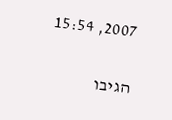2007, 15:54

הגיבו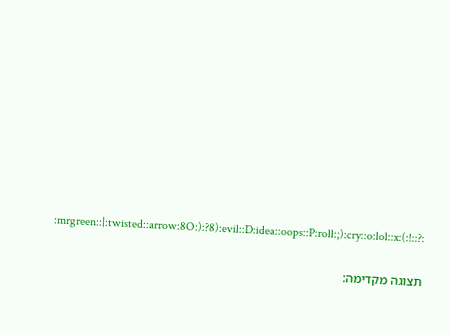:mrgreen::|:twisted::arrow:8O:):?8):evil::D:idea::oops::P:roll:;):cry::o:lol::x:(:!::?:

תצוגה מקדימה: